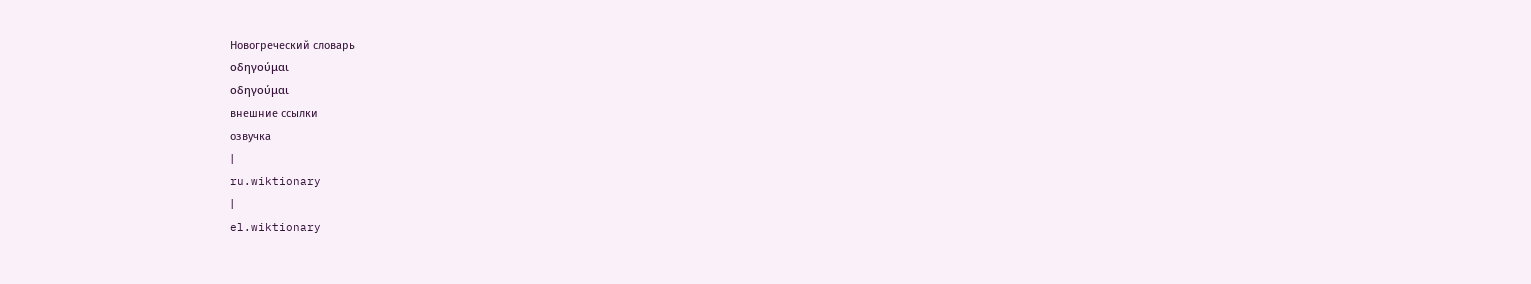Новогреческий словарь
οδηγούμαι
οδηγούμαι
внешние ссылки
озвучка
|
ru.wiktionary
|
el.wiktionary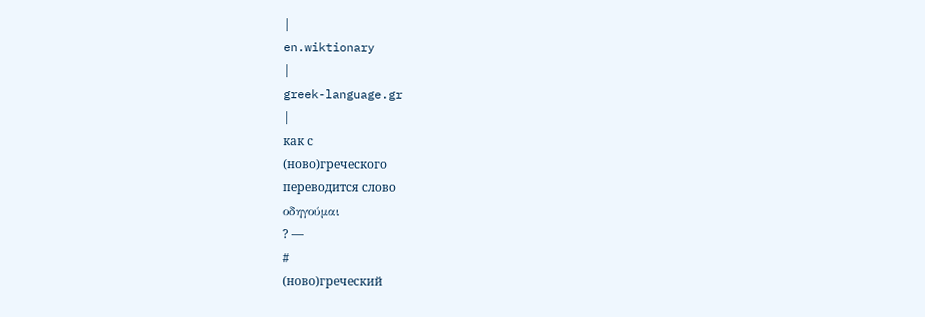|
en.wiktionary
|
greek-language.gr
|
как с
(ново)греческого
переводится слово
οδηγούμαι
? —
#
(ново)греческий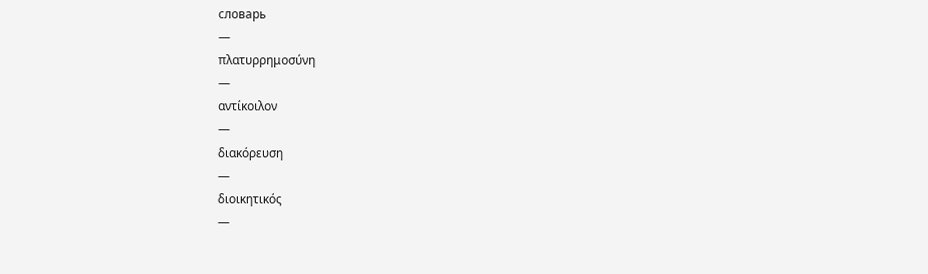словарь
—
πλατυρρημοσύνη
—
αντίκοιλον
—
διακόρευση
—
διοικητικός
—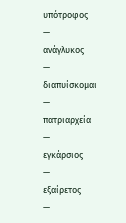υπότροφος
—
ανάγλυκος
—
διαπυίσκομαι
—
πατριαρχεία
—
εγκάρσιος
—
εξαίρετος
—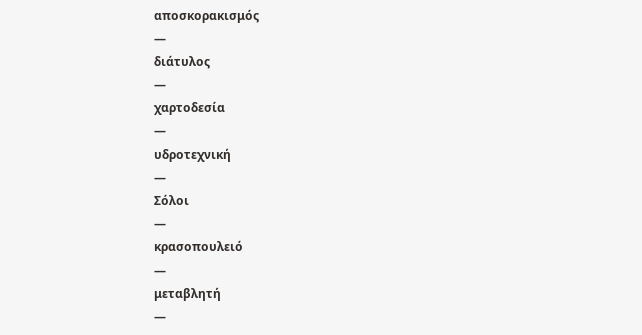αποσκορακισμός
—
διάτυλος
—
χαρτοδεσία
—
υδροτεχνική
—
Σόλοι
—
κρασοπουλειό
—
μεταβλητή
—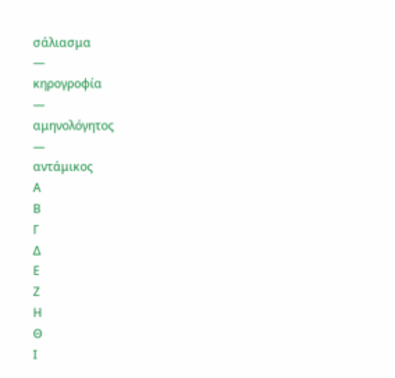σάλιασμα
—
κηρογροφία
—
αμηνολόγητος
—
αντάμικος
Α
Β
Γ
Δ
Ε
Ζ
Η
Θ
Ι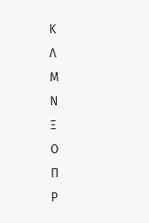Κ
Λ
Μ
Ν
Ξ
Ο
Π
Ρ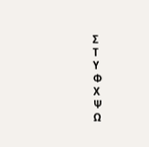Σ
Τ
Υ
Φ
Χ
Ψ
Ω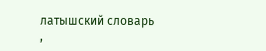латышский словарь
,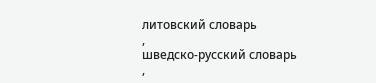литовский словарь
,
шведско-русский словарь
,